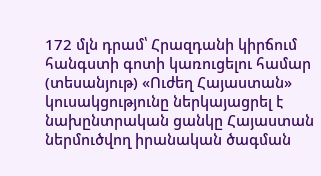172 մլն դրամ՝ Հրազդանի կիրճում հանգստի գոտի կառուցելու համար (տեսանյութ) «Ուժեղ Հայաստան» կուսակցությունը ներկայացրել է նախընտրական ցանկը Հայաստան ներմուծվող իրանական ծագման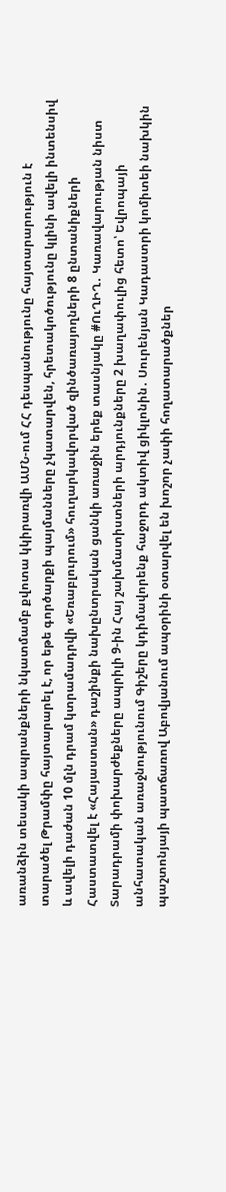առանձին տեսակի ապրանքների նկատմամբ քվոտա կկիրառվի ԱՄՆ-ում ՀՀ դեսպանությունը հայտարարություն է տարածել Թրամփը հայտարարել է, որ եթե գործարքի պայմանները չկատարվեն, հրետակոծությունը կլինի ավելի ինտենսիվ և ավելի դաժան 10 մլն դրամ կտրամադրվի «Եռաբլուրում» հուղարկավորված զինծառայողների 8 ընտանիքների Հաստատվել է «Հայաստան» դաշինքի նախընտրական ցանկի առաջին երեք տասնյակը #ՈւՂԻՂ․ Կառավարության նիստ Տարադրամի փոխարժեքները ապրիլի 9-ին Հայ շախմատիստների արդյունքները 2 խաղափուլից հետո՝ Եվրոպայի անհատական առաջնությունում Գիշերը կդիմավորենք հաջորդ ակտիվ ցիկլոնին․ Սուրենյան Կադաստրի կոմիտեի նախկին պաշտոնյայի պատճառով Աբովյանում ապօրինի օտարվել են խոշոր չափի հողատարածքներ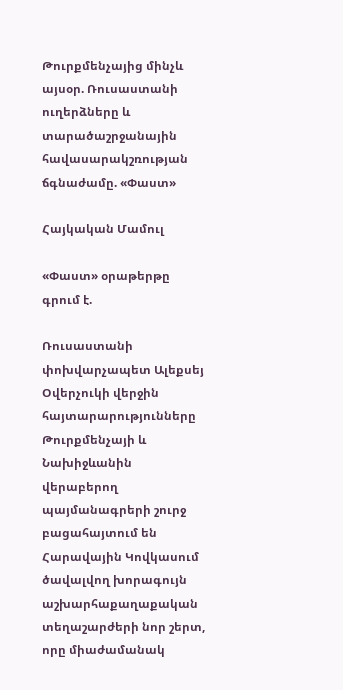Թուրքմենչայից մինչև այսօր. Ռուսաստանի ուղերձները և տարածաշրջանային հավասարակշռության ճգնաժամը. «Փաստ»

Հայկական Մամուլ

«Փաստ» օրաթերթը գրում է.

Ռուսաստանի փոխվարչապետ Ալեքսեյ Օվերչուկի վերջին հայտարարությունները Թուրքմենչայի և Նախիջևանին վերաբերող պայմանագրերի շուրջ բացահայտում են Հարավային Կովկասում ծավալվող խորագույն աշխարհաքաղաքական տեղաշարժերի նոր շերտ, որը միաժամանակ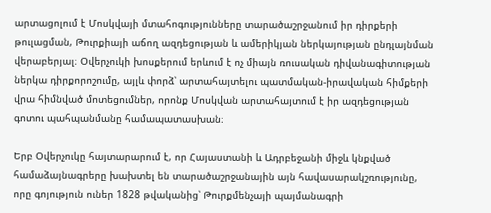արտացոլում է Մոսկվայի մտահոգությունները տարածաշրջանում իր դիրքերի թուլացման, Թուրքիայի աճող ազդեցության և ամերիկյան ներկայության ընդլայնման վերաբերյալ։ Օվերչուկի խոսքերում երևում է ոչ միայն ռուսական դիվանագիտության ներկա դիրքորոշումը, այլև փորձ՝ արտահայտելու պատմական-իրավական հիմքերի վրա հիմնված մոտեցումներ, որոնք Մոսկվան արտահայտում է իր ազդեցության գոտու պահպանմանը համապատասխան։

Երբ Օվերչուկը հայտարարում է, որ Հայաստանի և Ադրբեջանի միջև կնքված համաձայնագրերը խախտել են տարածաշրջանային այն հավասարակշռությունը, որը գոյություն ուներ 1828 թվականից՝ Թուրքմենչայի պայմանագրի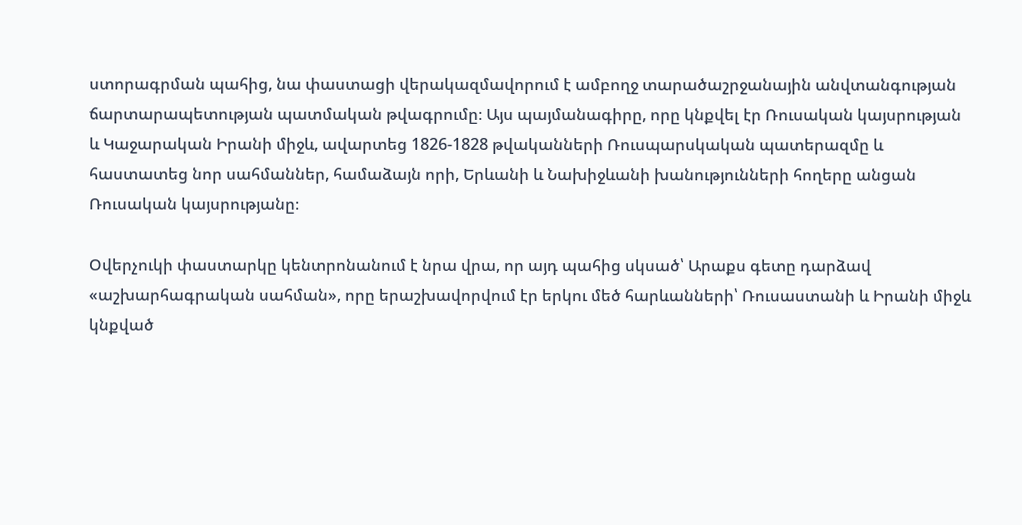ստորագրման պահից, նա փաստացի վերակազմավորում է ամբողջ տարածաշրջանային անվտանգության ճարտարապետության պատմական թվագրումը։ Այս պայմանագիրը, որը կնքվել էր Ռուսական կայսրության և Կաջարական Իրանի միջև, ավարտեց 1826-1828 թվականների Ռուսպարսկական պատերազմը և հաստատեց նոր սահմաններ, համաձայն որի, Երևանի և Նախիջևանի խանությունների հողերը անցան Ռուսական կայսրությանը։

Օվերչուկի փաստարկը կենտրոնանում է նրա վրա, որ այդ պահից սկսած՝ Արաքս գետը դարձավ «աշխարհագրական սահման», որը երաշխավորվում էր երկու մեծ հարևանների՝ Ռուսաստանի և Իրանի միջև կնքված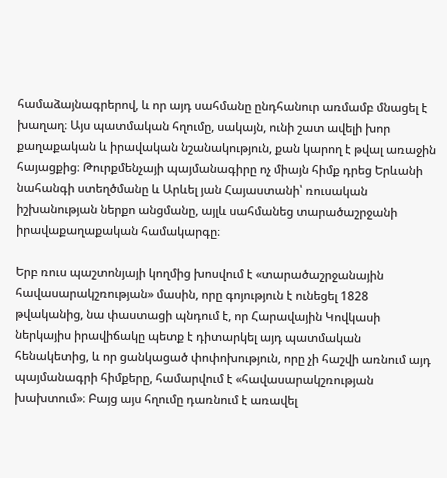համաձայնագրերով, և որ այդ սահմանը ընդհանուր առմամբ մնացել է խաղաղ։ Այս պատմական հղումը, սակայն, ունի շատ ավելի խոր քաղաքական և իրավական նշանակություն, քան կարող է թվալ առաջին հայացքից։ Թուրքմենչայի պայմանագիրը ոչ միայն հիմք դրեց Երևանի նահանգի ստեղծմանը և Արևել յան Հայաստանի՝ ռուսական իշխանության ներքո անցմանը, այլև սահմանեց տարածաշրջանի իրավաքաղաքական համակարգը։

Երբ ռուս պաշտոնյայի կողմից խոսվում է «տարածաշրջանային հավասարակշռության» մասին, որը գոյություն է ունեցել 1828 թվականից, նա փաստացի պնդում է, որ Հարավային Կովկասի ներկայիս իրավիճակը պետք է դիտարկել այդ պատմական հենակետից, և որ ցանկացած փոփոխություն, որը չի հաշվի առնում այդ պայմանագրի հիմքերը, համարվում է «հավասարակշռության խախտում»։ Բայց այս հղումը դառնում է առավել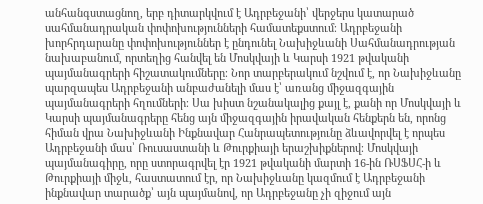անհանգստացնող, երբ դիտարկվում է Ադրբեջանի՝ վերջերս կատարած սահմանադրական փոփոխությունների համատեքստում։ Ադրբեջանի խորհրդարանը փոփոխություններ է ընդունել Նախիջևանի Սահմանադրության նախաբանում, որտեղից հանվել են Մոսկվայի և Կարսի 1921 թվականի պայմանագրերի հիշատակումները։ Նոր տարբերակում նշվում է, որ Նախիջևանը պարզապես Ադրբեջանի անբաժանելի մաս է՝ առանց միջազգային պայմանագրերի հղումների։ Սա խիստ նշանակալից քայլ է, քանի որ Մոսկվայի և Կարսի պայմանագրերը հենց այն միջազգային իրավական հենքերն են, որոնց հիման վրա Նախիջևանի Ինքնավար Հանրապետությունը ձևավորվել է որպես Ադրբեջանի մաս՝ Ռուսաստանի և Թուրքիայի երաշխիքներով։ Մոսկվայի պայմանագիրը, որը ստորագրվել էր 1921 թվականի մարտի 16-ին ՌՍՖՍՀ-ի և Թուրքիայի միջև, հաստատում էր, որ Նախիջևանը կազմում է Ադրբեջանի ինքնավար տարածք՝ այն պայմանով, որ Ադրբեջանը չի զիջում այն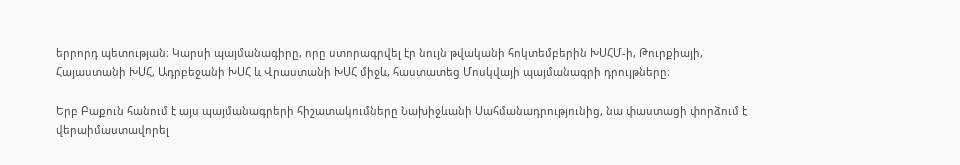երրորդ պետության։ Կարսի պայմանագիրը, որը ստորագրվել էր նույն թվականի հոկտեմբերին ԽՍՀՄ-ի, Թուրքիայի, Հայաստանի ԽՍՀ, Ադրբեջանի ԽՍՀ և Վրաստանի ԽՍՀ միջև, հաստատեց Մոսկվայի պայմանագրի դրույթները։

Երբ Բաքուն հանում է այս պայմանագրերի հիշատակումները Նախիջևանի Սահմանադրությունից, նա փաստացի փորձում է վերաիմաստավորել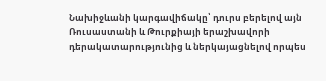Նախիջևանի կարգավիճակը՝ դուրս բերելով այն Ռուսաստանի և Թուրքիայի երաշխավորի դերակատարությունից և ներկայացնելով որպես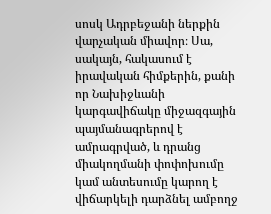սոսկ Ադրբեջանի ներքին վարչական միավոր։ Սա, սակայն, հակասում է իրավական հիմքերին, քանի որ Նախիջևանի կարգավիճակը միջազգային պայմանագրերով է ամրագրված, և դրանց միակողմանի փոփոխումը կամ անտեսումը կարող է վիճարկելի դարձնել ամբողջ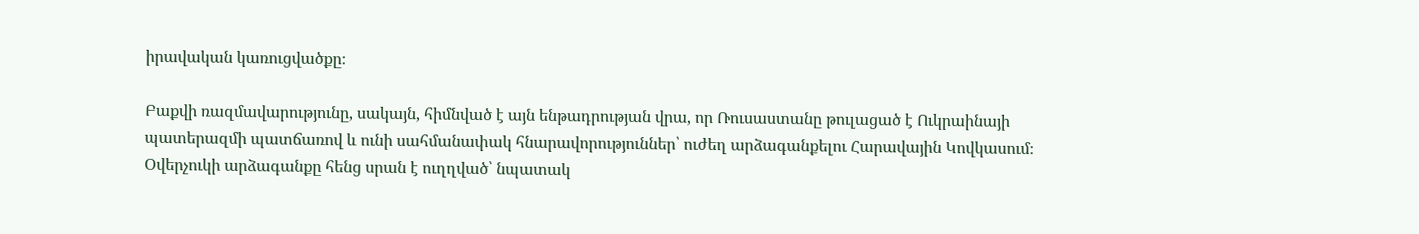իրավական կառուցվածքը։

Բաքվի ռազմավարությունը, սակայն, հիմնված է այն ենթադրության վրա, որ Ռուսաստանը թուլացած է Ուկրաինայի պատերազմի պատճառով և ունի սահմանափակ հնարավորություններ՝ ուժեղ արձագանքելու Հարավային Կովկասում։ Օվերչուկի արձագանքը հենց սրան է ուղղված՝ նպատակ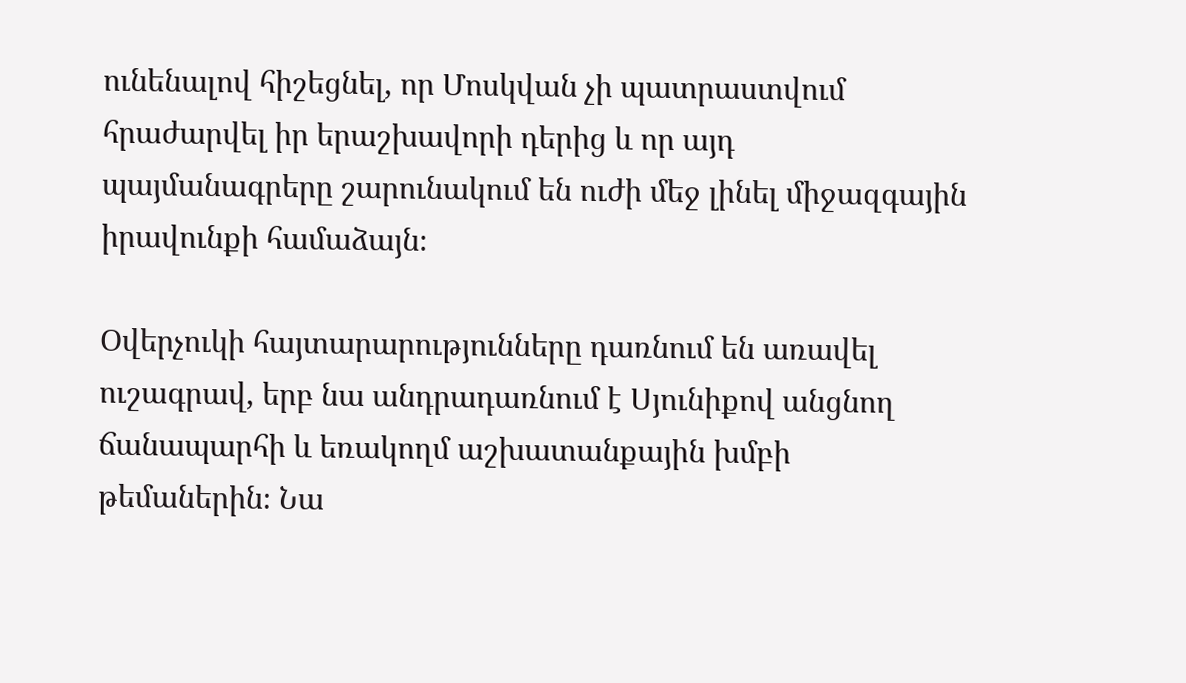ունենալով հիշեցնել, որ Մոսկվան չի պատրաստվում հրաժարվել իր երաշխավորի դերից և որ այդ պայմանագրերը շարունակում են ուժի մեջ լինել միջազգային իրավունքի համաձայն։

Օվերչուկի հայտարարությունները դառնում են առավել ուշագրավ, երբ նա անդրադառնում է Սյունիքով անցնող ճանապարհի և եռակողմ աշխատանքային խմբի թեմաներին։ Նա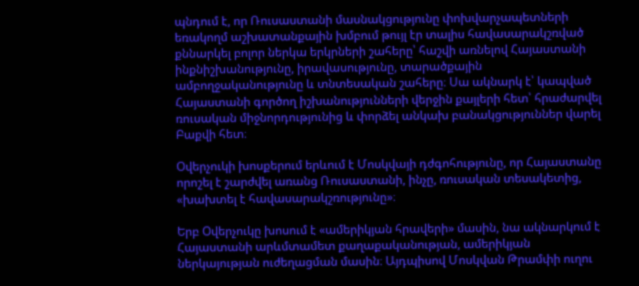պնդում է, որ Ռուսաստանի մասնակցությունը փոխվարչապետների եռակողմ աշխատանքային խմբում թույլ էր տալիս հավասարակշռված քննարկել բոլոր ներկա երկրների շահերը՝ հաշվի առնելով Հայաստանի ինքնիշխանությունը, իրավասությունը, տարածքային ամբողջականությունը և տնտեսական շահերը։ Սա ակնարկ է՝ կապված Հայաստանի գործող իշխանությունների վերջին քայլերի հետ՝ հրաժարվել ռուսական միջնորդությունից և փորձել անկախ բանակցություններ վարել Բաքվի հետ։

Օվերչուկի խոսքերում երևում է Մոսկվայի դժգոհությունը, որ Հայաստանը որոշել է շարժվել առանց Ռուսաստանի, ինչը, ռուսական տեսակետից, «խախտել է հավասարակշռությունը»։

Երբ Օվերչուկը խոսում է «ամերիկյան հրավերի» մասին, նա ակնարկում է Հայաստանի արևմտամետ քաղաքականության, ամերիկյան ներկայության ուժեղացման մասին։ Այդպիսով Մոսկվան Թրամփի ուղու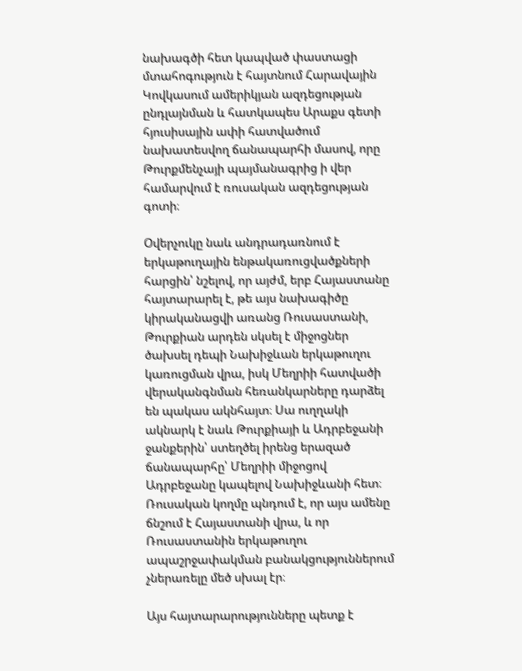նախագծի հետ կապված փաստացի մտահոգություն է հայտնում Հարավային Կովկասում ամերիկյան ազդեցության ընդլայնման և հատկապես Արաքս գետի հյուսիսային ափի հատվածում նախատեսվող ճանապարհի մասով, որը Թուրքմենչայի պայմանագրից ի վեր համարվում է ռուսական ազդեցության գոտի։

Օվերչուկը նաև անդրադառնում է երկաթուղային ենթակառուցվածքների հարցին՝ նշելով, որ այժմ, երբ Հայաստանը հայտարարել է, թե այս նախագիծը կիրականացվի առանց Ռուսաստանի, Թուրքիան արդեն սկսել է միջոցներ ծախսել դեպի Նախիջևան երկաթուղու կառուցման վրա, իսկ Մեղրիի հատվածի վերականգնման հեռանկարները դարձել են պակաս ակնհայտ։ Սա ուղղակի ակնարկ է նաև Թուրքիայի և Ադրբեջանի ջանքերին՝ ստեղծել իրենց երազած ճանապարհը՝ Մեղրիի միջոցով Ադրբեջանը կապելով Նախիջևանի հետ։ Ռուսական կողմը պնդում է, որ այս ամենը ճնշում է Հայաստանի վրա, և որ Ռուսաստանին երկաթուղու ապաշրջափակման բանակցություններում չներառելը մեծ սխալ էր։

Այս հայտարարությունները պետք է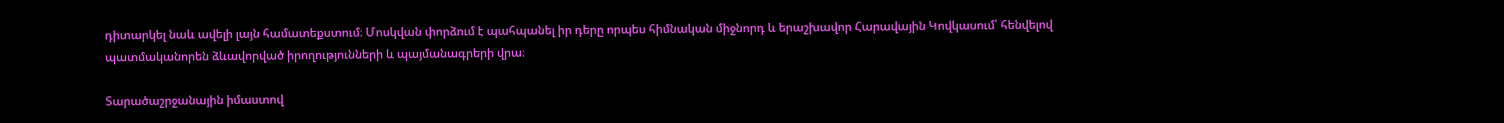դիտարկել նաև ավելի լայն համատեքստում։ Մոսկվան փորձում է պահպանել իր դերը որպես հիմնական միջնորդ և երաշխավոր Հարավային Կովկասում՝ հենվելով պատմականորեն ձևավորված իրողությունների և պայմանագրերի վրա։

Տարածաշրջանային իմաստով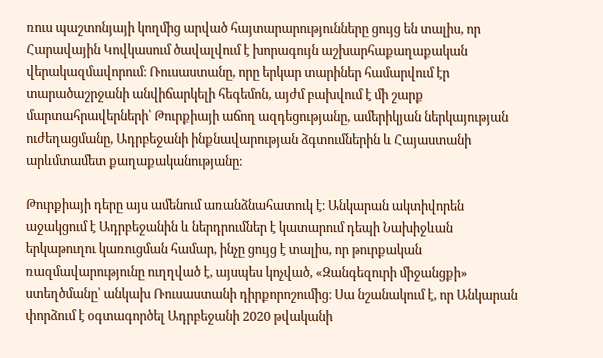ռուս պաշտոնյայի կողմից արված հայտարարությունները ցույց են տալիս, որ Հարավային Կովկասում ծավալվում է խորագույն աշխարհաքաղաքական վերակազմավորում։ Ռուսաստանը, որը երկար տարիներ համարվում էր տարածաշրջանի անվիճարկելի հեգեմոն, այժմ բախվում է մի շարք մարտահրավերների՝ Թուրքիայի աճող ազդեցությանը, ամերիկյան ներկայության ուժեղացմանը, Ադրբեջանի ինքնավարության ձգտումներին և Հայաստանի արևմտամետ քաղաքականությանը։

Թուրքիայի դերը այս ամենում առանձնահատուկ է։ Անկարան ակտիվորեն աջակցում է Ադրբեջանին և ներդրումներ է կատարում դեպի Նախիջևան երկաթուղու կառուցման համար, ինչը ցույց է տալիս, որ թուրքական ռազմավարությունը ուղղված է, այսպես կոչված, «Զանգեզուրի միջանցքի» ստեղծմանը՝ անկախ Ռուսաստանի դիրքորոշումից։ Սա նշանակում է, որ Անկարան փորձում է օգտագործել Ադրբեջանի 2020 թվականի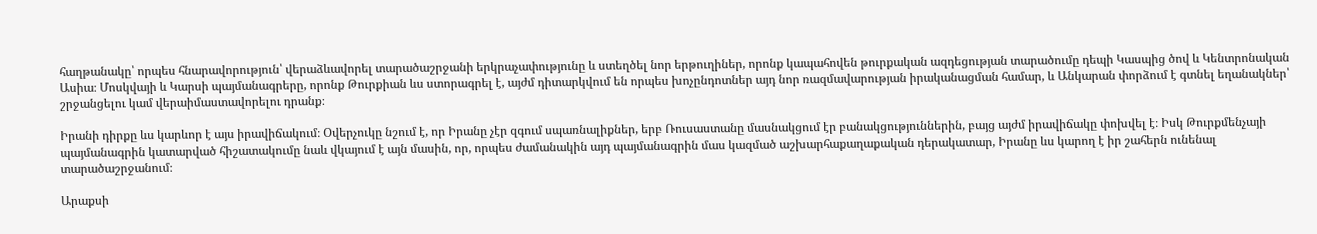հաղթանակը՝ որպես հնարավորություն՝ վերաձևավորել տարածաշրջանի երկրաչափությունը և ստեղծել նոր երթուղիներ, որոնք կապահովեն թուրքական ազդեցության տարածումը դեպի Կասպից ծով և Կենտրոնական Ասիա։ Մոսկվայի և Կարսի պայմանագրերը, որոնք Թուրքիան ևս ստորագրել է, այժմ դիտարկվում են որպես խոչընդոտներ այդ նոր ռազմավարության իրականացման համար, և Անկարան փորձում է գտնել եղանակներ՝ շրջանցելու կամ վերաիմաստավորելու դրանք։

Իրանի դիրքը ևս կարևոր է այս իրավիճակում։ Օվերչուկը նշում է, որ Իրանը չէր զգում սպառնալիքներ, երբ Ռուսաստանը մասնակցում էր բանակցություններին, բայց այժմ իրավիճակը փոխվել է։ Իսկ Թուրքմենչայի պայմանագրին կատարված հիշատակումը նաև վկայում է այն մասին, որ, որպես ժամանակին այդ պայմանագրին մաս կազմած աշխարհաքաղաքական դերակատար, Իրանը ևս կարող է իր շահերն ունենալ տարածաշրջանում։

Արաքսի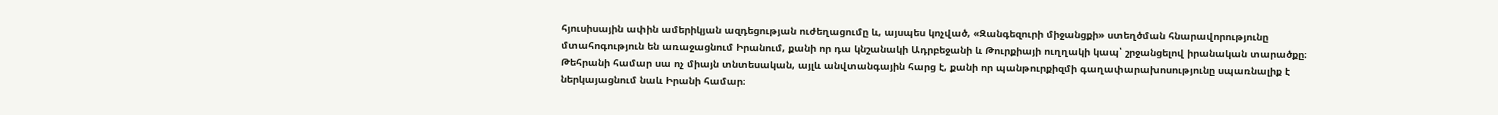հյուսիսային ափին ամերիկյան ազդեցության ուժեղացումը և, այսպես կոչված, «Զանգեզուրի միջանցքի» ստեղծման հնարավորությունը մտահոգություն են առաջացնում Իրանում, քանի որ դա կնշանակի Ադրբեջանի և Թուրքիայի ուղղակի կապ՝ շրջանցելով իրանական տարածքը։ Թեհրանի համար սա ոչ միայն տնտեսական, այլև անվտանգային հարց է, քանի որ պանթուրքիզմի գաղափարախոսությունը սպառնալիք է ներկայացնում նաև Իրանի համար։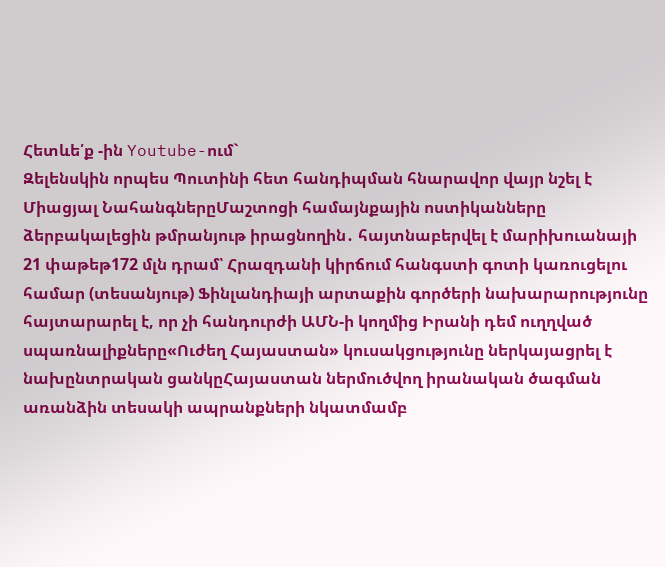Հետևե՛ք -ին Youtube-ում`
Զելենսկին որպես Պուտինի հետ հանդիպման հնարավոր վայր նշել է Միացյալ ՆահանգներըՄաշտոցի համայնքային ոստիկանները ձերբակալեցին թմրանյութ իրացնողին․ հայտնաբերվել է մարիխուանայի 21 փաթեթ172 մլն դրամ՝ Հրազդանի կիրճում հանգստի գոտի կառուցելու համար (տեսանյութ) Ֆինլանդիայի արտաքին գործերի նախարարությունը հայտարարել է, որ չի հանդուրժի ԱՄՆ-ի կողմից Իրանի դեմ ուղղված սպառնալիքները«Ուժեղ Հայաստան» կուսակցությունը ներկայացրել է նախընտրական ցանկըՀայաստան ներմուծվող իրանական ծագման առանձին տեսակի ապրանքների նկատմամբ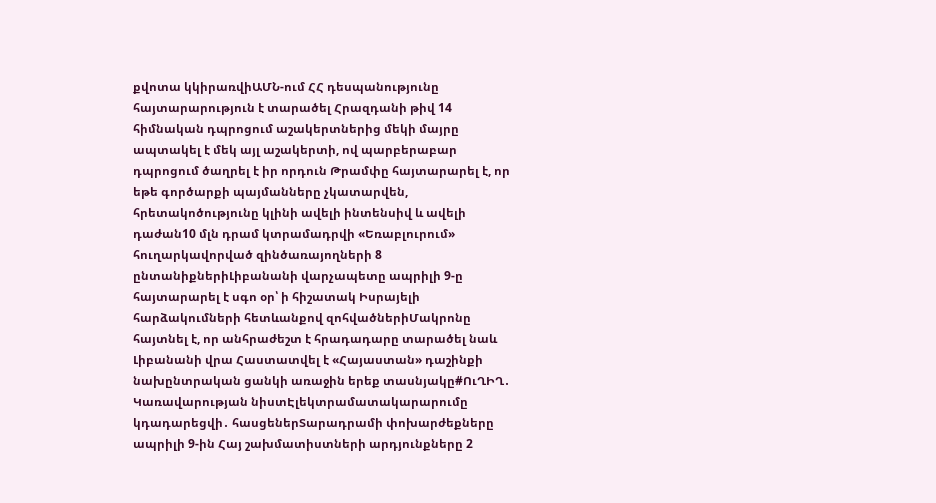քվոտա կկիրառվիԱՄՆ-ում ՀՀ դեսպանությունը հայտարարություն է տարածել Հրազդանի թիվ 14 հիմնական դպրոցում աշակերտներից մեկի մայրը ապտակել է մեկ այլ աշակերտի, ով պարբերաբար դպրոցում ծաղրել է իր որդուն Թրամփը հայտարարել է, որ եթե գործարքի պայմանները չկատարվեն, հրետակոծությունը կլինի ավելի ինտենսիվ և ավելի դաժան10 մլն դրամ կտրամադրվի «Եռաբլուրում» հուղարկավորված զինծառայողների 8 ընտանիքներիԼիբանանի վարչապետը ապրիլի 9-ը հայտարարել է սգո օր՝ ի հիշատակ Իսրայելի հարձակումների հետևանքով զոհվածներիՄակրոնը հայտնել է, որ անհրաժեշտ է հրադադարը տարածել նաև Լիբանանի վրա Հաստատվել է «Հայաստան» դաշինքի նախընտրական ցանկի առաջին երեք տասնյակը#ՈւՂԻՂ․ Կառավարության նիստԷլեկտրամատակարարումը կդադարեցվի․ հասցեներՏարադրամի փոխարժեքները ապրիլի 9-ին Հայ շախմատիստների արդյունքները 2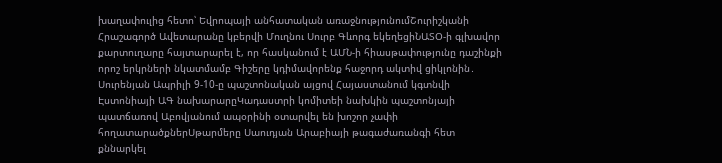խաղափուլից հետո՝ Եվրոպայի անհատական առաջնությունումՇուրիշկանի Հրաշագործ Ավետարանը կբերվի Մուղնու Սուրբ Գևորգ եկեղեցիՆԱՏՕ-ի գլխավոր քարտուղարը հայտարարել է, որ հասկանում է ԱՄՆ-ի հիասթափությունը դաշինքի որոշ երկրների նկատմամբ Գիշերը կդիմավորենք հաջորդ ակտիվ ցիկլոնին․ Սուրենյան Ապրիլի 9-10-ը պաշտոնական այցով Հայաստանում կգտնվի Էստոնիայի ԱԳ նախարարըԿադաստրի կոմիտեի նախկին պաշտոնյայի պատճառով Աբովյանում ապօրինի օտարվել են խոշոր չափի հողատարածքներՍթարմերը Սաուդյան Արաբիայի թագաժառանգի հետ քննարկել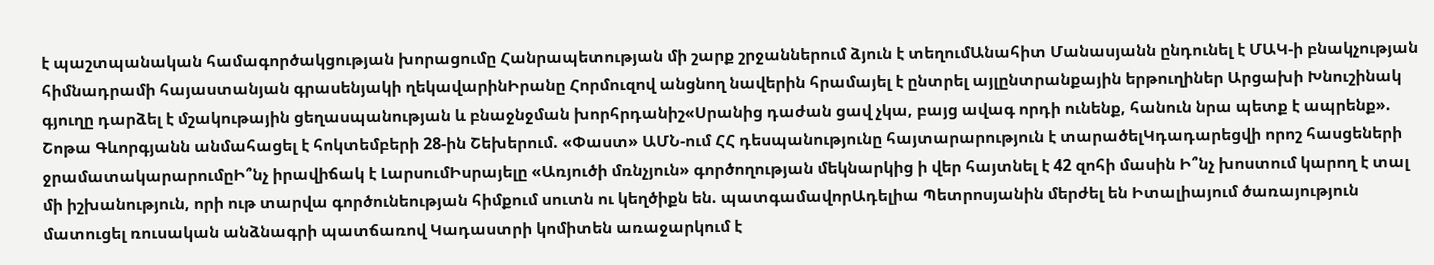է պաշտպանական համագործակցության խորացումը Հանրապետության մի շարք շրջաններում ձյուն է տեղումԱնահիտ Մանասյանն ընդունել է ՄԱԿ-ի բնակչության հիմնադրամի հայաստանյան գրասենյակի ղեկավարինԻրանը Հորմուզով անցնող նավերին հրամայել է ընտրել այլընտրանքային երթուղիներ Արցախի Խնուշինակ գյուղը դարձել է մշակութային ցեղասպանության և բնաջնջման խորհրդանիշ«Սրանից դաժան ցավ չկա, բայց ավագ որդի ունենք, հանուն նրա պետք է ապրենք». Շոթա Գևորգյանն անմահացել է հոկտեմբերի 28-ին Շեխերում. «Փաստ» ԱՄՆ-ում ՀՀ դեսպանությունը հայտարարություն է տարածելԿդադարեցվի որոշ հասցեների ջրամատակարարումըԻ՞նչ իրավիճակ է ԼարսումԻսրայելը «Առյուծի մռնչյուն» գործողության մեկնարկից ի վեր հայտնել է 42 զոհի մասին Ի՞նչ խոստում կարող է տալ մի իշխանություն, որի ութ տարվա գործունեության հիմքում սուտն ու կեղծիքն են. պատգամավորԱդելիա Պետրոսյանին մերժել են Իտալիայում ծառայություն մատուցել ռուսական անձնագրի պատճառով Կադաստրի կոմիտեն առաջարկում է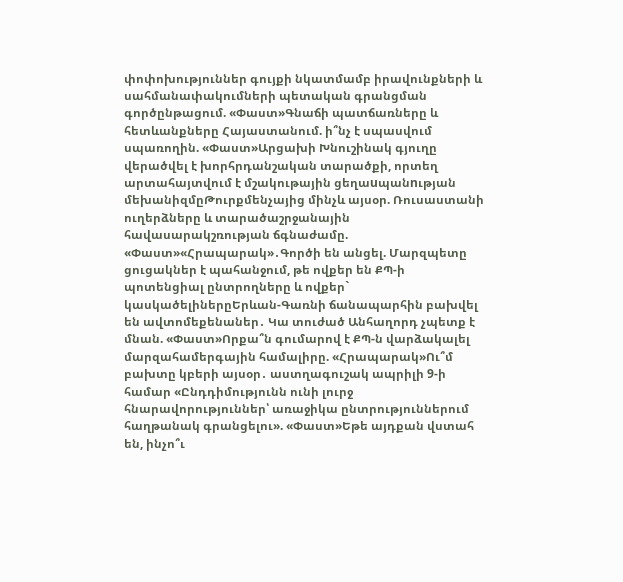փոփոխություններ գույքի նկատմամբ իրավունքների և սահմանափակումների պետական գրանցման գործընթացում. «Փաստ»Գնաճի պատճառները և հետևանքները Հայաստանում. ի՞նչ է սպասվում սպառողին. «Փաստ»Արցախի Խնուշինակ գյուղը վերածվել է խորհրդանշական տարածքի, որտեղ արտահայտվում է մշակութային ցեղաuպանnւթյան մեխանիզմըԹուրքմենչայից մինչև այսօր. Ռուսաստանի ուղերձները և տարածաշրջանային հավասարակշռության ճգնաժամը. «Փաստ»«Հրապարակ»․Գործի են անցել. Մարզպետը ցուցակներ է պահանջում, թե ովքեր են ՔՊ-ի պոտենցիալ ընտրողները և ովքեր` կասկածելիներըԵրևան-Գառնի ճանապարհին բախվել են ավտոմեքենաներ․ Կա տուժած Անհաղորդ չպետք է մնան. «Փաստ»Որքա՞ն գումարով է ՔՊ-ն վարձակալել մարզահամերգային համալիրը. «Հրապարակ»Ու՞մ բախտը կբերի այսօր․ աստղագուշակ ապրիլի 9-ի համար «Ընդդիմությունն ունի լուրջ հնարավորություններ՝ առաջիկա ընտրություններում հաղթանակ գրանցելու». «Փաստ»Եթե այդքան վստահ են, ինչո՞ւ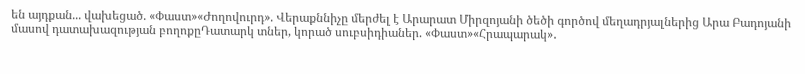են այդքան... վախեցած. «Փաստ»«Ժողովուրդ». Վերաքննիչը մերժել է Արարատ Միրզոյանի ծեծի գործով մեղադրյալներից Արա Բադոյանի մասով դատախազության բողոքըԴատարկ տներ, կորած սուբսիդիաներ. «Փաստ»«Հրապարակ»․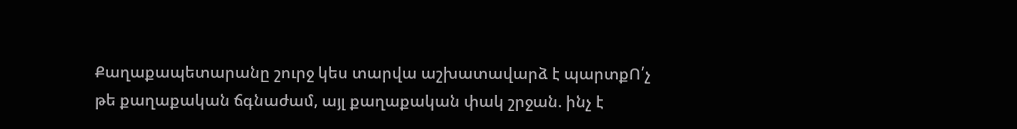Քաղաքապետարանը շուրջ կես տարվա աշխատավարձ է պարտքՈ՛չ թե քաղաքական ճգնաժամ, այլ քաղաքական փակ շրջան. ինչ է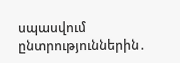սպասվում ընտրություններին․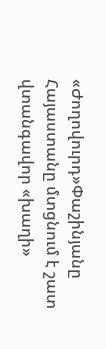«Ժողովուրդ»Փաշինյանը Հայաստանը մտցնում է շատ վտանգավոր «խաղի»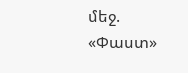մեջ. «Փաստ»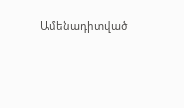Ամենադիտված